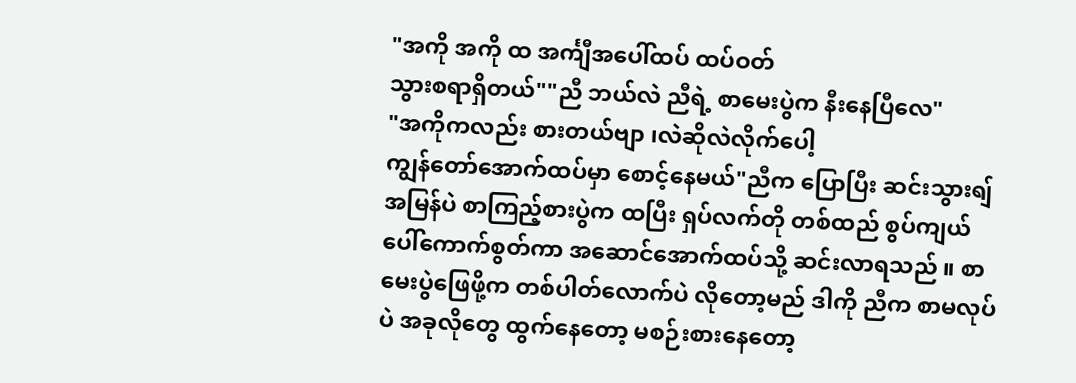"အကို အကို ထ အင်္ကျီအပေါ်ထပ် ထပ်ဝတ်
သွားစရာရှိတယ်""ညီ ဘယ်လဲ ညီရဲ့ စာမေးပွဲက နီးနေပြီလေ"
"အကိုကလည်း စားတယ်ဗျာ ၊လဲဆိုလဲလိုက်ပေါ့
ကျွန်တော်အောက်ထပ်မှာ စောင့်နေမယ်"ညီက ပြောပြီး ဆင်းသွားရျ် အမြန်ပဲ စာကြည့်စားပွဲက ထပြီး ရှပ်လက်တို တစ်ထည် စွပ်ကျယ်ပေါ်ကောက်စွတ်ကာ အဆောင်အောက်ထပ်သို့ ဆင်းလာရသည် ။ စာမေးပွဲဖြေဖို့က တစ်ပါတ်လောက်ပဲ လိုတော့မည် ဒါကို ညီက စာမလုပ်ပဲ အခုလိုတွေ ထွက်နေတော့ မစဉ်းစားနေတော့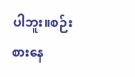ပါဘူး။စဉ်းစားနေ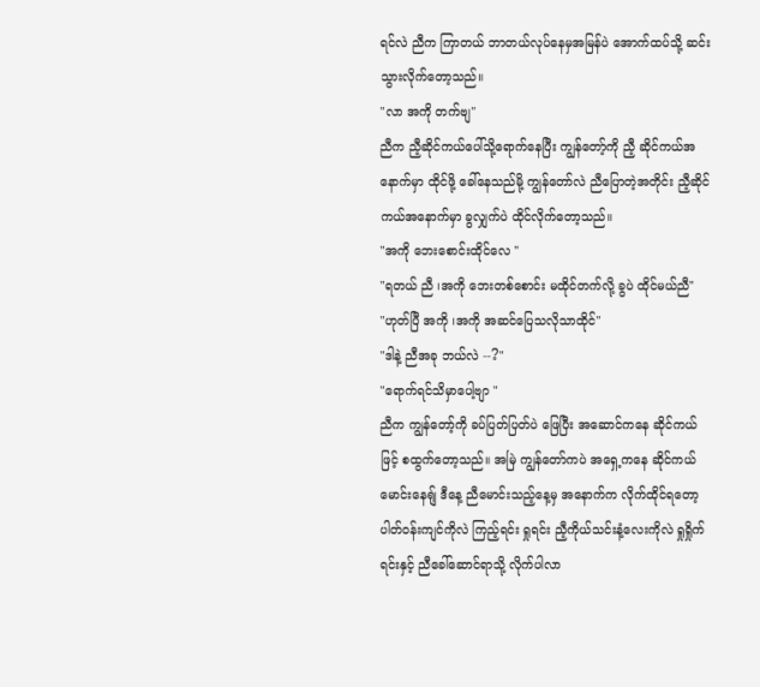ရင်လဲ ညီက ကြာတယ် ဘာတယ်လုပ်နေမှအမြန်ပဲ အောက်ထပ်သို့ ဆင်းသွားလိုက်တော့သည်။
"လာ အကို တက်ဗျ"
ညီက ညီ့ဆိုင်ကယ်ပေါ်သို့ရောက်နေပြီး ကျွန်တော့်ကို ညီ့ ဆိုင်ကယ်အနောက်မှာ ထိုင်ဖို့ ခေါ်နေသည်မို့ ကျွန်တော်လဲ ညီပြောတဲ့အတိုင်း ညီ့ဆိုင်ကယ်အနောက်မှာ ခွလျှက်ပဲ ထိုင်လိုက်တော့သည်။
"အကို ဘေးစောင်းထိုင်လေ "
"ရတယ် ညီ ၊အကို ဘေးတစ်စောင်း မထိုင်တက်လို့ ခွပဲ ထိုင်မယ်ညီ"
"ဟုတ်ပြီ အကို ၊အကို အဆင်ပြေသလိုသာထိုင်"
"ဒါနဲ့ ညီအခု ဘယ်လဲ --?"
"ရောက်ရင်သိမှာပေါ့ဗျာ "
ညီက ကျွန်တော့်ကို ခပ်ပြတ်ပြတ်ပဲ ဖြေပြီး အဆောင်ကနေ ဆိုင်ကယ်ဖြင့် စထွက်တော့သည်။ အမြဲ ကျွန်တော်ကပဲ အရှေ့ကနေ ဆိုင်ကယ်မောင်းနေရျ် ဒီနေ့ ညီမောင်းသည့်နေ့မှ အနောက်က လိုက်ထိုင်ရတော့ ပါတ်ဝန်းကျင်ကိုလဲ ကြည့်ရင်း ရှုရင်း ညီ့ကိုယ်သင်းနံ့လေးကိုလဲ ရှုရှိုက်ရင်းနှင့် ညီခေါ်ဆောင်ရာသို့ လိုက်ပါလာ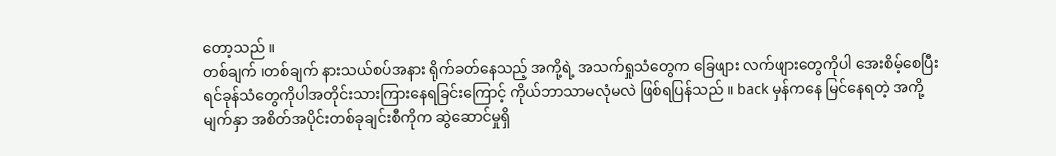တော့သည် ။
တစ်ချက် ၊တစ်ချက် နားသယ်စပ်အနား ရိုက်ခတ်နေသည့် အကို့ရဲ့ အသက်ရှုသံတွေက ခြေဖျား လက်ဖျားတွေကိုပါ အေးစိမ့်စေပြီး ရင်ခုန်သံတွေကိုပါအတိုင်းသားကြားနေရခြင်းကြောင့် ကိုယ်ဘာသာမလုံမလဲ ဖြစ်ရပြန်သည် ။ back မှန်ကနေ မြင်နေရတဲ့ အကို့ မျက်နှာ အစိတ်အပိုင်းတစ်ခုချင်းစီကိုက ဆွဲဆောင်မှုရှိ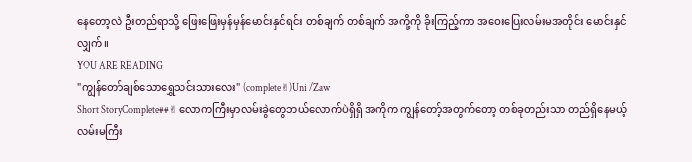နေတော့လဲ ဦးတည်ရာသို့ ဖြေးဖြေးမှန်မှန်မောင်းနှင်ရင်း တစ်ချက် တစ်ချက် အကို့ကို ခိုးကြည့်ကာ အဝေးပြေးလမ်းမအတိုင်း မောင်းနှင်လျှက်။
YOU ARE READING
"ကျွန်တော်ချစ်သောရွှေသင်းသားလေး" (complete✌)Uni /Zaw
Short StoryComplete##✌ လောကကြီးမှာလမ်းခွဲတွေဘယ်လောက်ပဲရှိရှိ အကိုက ကျွန်တော့်အတွက်တော့ တစ်ခုတည်းသာ တည်ရှိနေမယ့် လမ်းမကြီး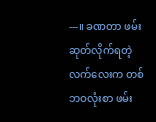---။ ခဏတာ ဖမ်းဆုတ်လိုက်ရတဲ့ လက်လေးက တစ်ဘဝလုံးစာ ဖမ်း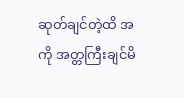ဆုတ်ချင်တဲ့ထိ အကို အတ္တကြီးချင်မိ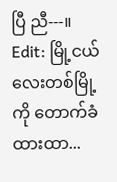ပြီ ညီ---။ Edit: မြို့ငယ်လေးတစ်မြို့ကို တောက်ခံထားထာ...